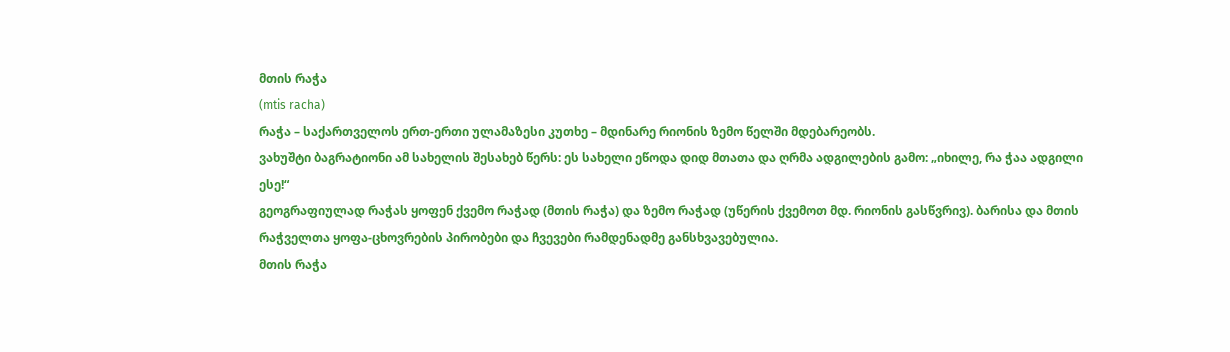მთის რაჭა
(mtis racha)
რაჭა – საქართველოს ერთ-ერთი ულამაზესი კუთხე – მდინარე რიონის ზემო წელში მდებარეობს.
ვახუშტი ბაგრატიონი ამ სახელის შესახებ წერს: ეს სახელი ეწოდა დიდ მთათა და ღრმა ადგილების გამო: „იხილე, რა ჭაა ადგილი ესე!“
გეოგრაფიულად რაჭას ყოფენ ქვემო რაჭად (მთის რაჭა) და ზემო რაჭად (უწერის ქვემოთ მდ. რიონის გასწვრივ). ბარისა და მთის რაჭველთა ყოფა-ცხოვრების პირობები და ჩვევები რამდენადმე განსხვავებულია.
მთის რაჭა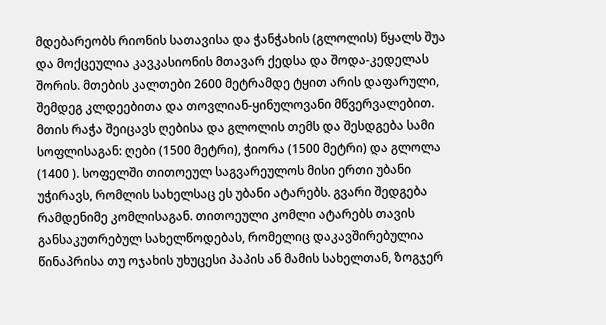მდებარეობს რიონის სათავისა და ჭანჭახის (გლოლის) წყალს შუა და მოქცეულია კავკასიონის მთავარ ქედსა და შოდა-კედელას შორის. მთების კალთები 2600 მეტრამდე ტყით არის დაფარული, შემდეგ კლდეებითა და თოვლიან-ყინულოვანი მწვერვალებით.
მთის რაჭა შეიცავს ღებისა და გლოლის თემს და შესდგება სამი სოფლისაგან: ღები (1500 მეტრი), ჭიორა (1500 მეტრი) და გლოლა (1400 ). სოფელში თითოეულ საგვარეულოს მისი ერთი უბანი უჭირავს, რომლის სახელსაც ეს უბანი ატარებს. გვარი შედგება რამდენიმე კომლისაგან. თითოეული კომლი ატარებს თავის განსაკუთრებულ სახელწოდებას, რომელიც დაკავშირებულია წინაპრისა თუ ოჯახის უხუცესი პაპის ან მამის სახელთან, ზოგჯერ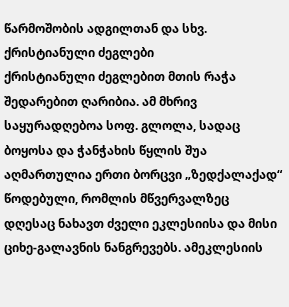წარმოშობის ადგილთან და სხვ.
ქრისტიანული ძეგლები
ქრისტიანული ძეგლებით მთის რაჭა შედარებით ღარიბია. ამ მხრივ საყურადღებოა სოფ. გლოლა, სადაც ბოყოსა და ჭანჭახის წყლის შუა აღმართულია ერთი ბორცვი „ზედქალაქად“ წოდებული, რომლის მწვერვალზეც დღესაც ნახავთ ძველი ეკლესიისა და მისი ციხე-გალავნის ნანგრევებს. ამეკლესიის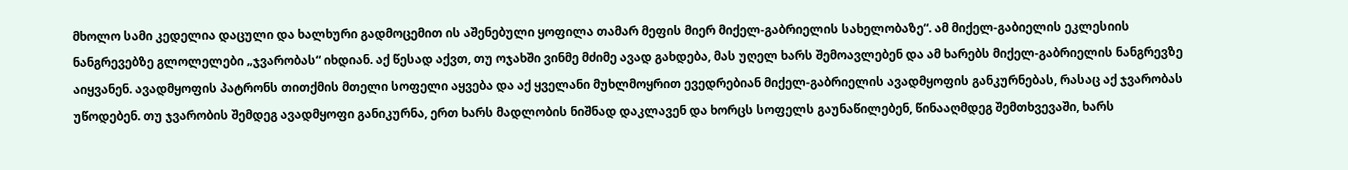მხოლო სამი კედელია დაცული და ხალხური გადმოცემით ის აშენებული ყოფილა თამარ მეფის მიერ მიქელ-გაბრიელის სახელობაზე“. ამ მიქელ-გაბიელის ეკლესიის ნანგრევებზე გლოლელები „ჯვარობას“ იხდიან. აქ წესად აქვთ, თუ ოჯახში ვინმე მძიმე ავად გახდება, მას უღელ ხარს შემოავლებენ და ამ ხარებს მიქელ-გაბრიელის ნანგრევზე აიყვანენ. ავადმყოფის პატრონს თითქმის მთელი სოფელი აყვება და აქ ყველანი მუხლმოყრით ევედრებიან მიქელ-გაბრიელის ავადმყოფის განკურნებას, რასაც აქ ჯვარობას უწოდებენ. თუ ჯვარობის შემდეგ ავადმყოფი განიკურნა, ერთ ხარს მადლობის ნიშნად დაკლავენ და ხორცს სოფელს გაუნაწილებენ, წინააღმდეგ შემთხვევაში, ხარს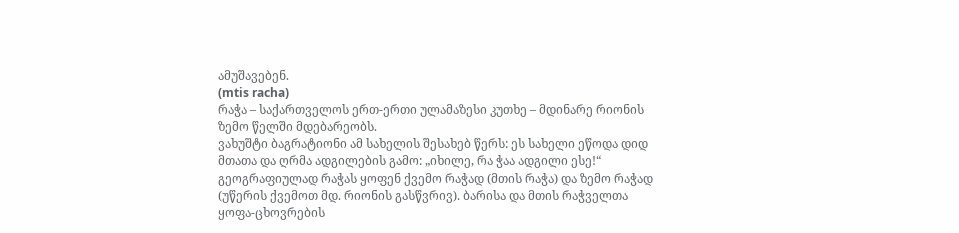ამუშავებენ.
(mtis racha)
რაჭა – საქართველოს ერთ-ერთი ულამაზესი კუთხე – მდინარე რიონის ზემო წელში მდებარეობს.
ვახუშტი ბაგრატიონი ამ სახელის შესახებ წერს: ეს სახელი ეწოდა დიდ მთათა და ღრმა ადგილების გამო: „იხილე, რა ჭაა ადგილი ესე!“
გეოგრაფიულად რაჭას ყოფენ ქვემო რაჭად (მთის რაჭა) და ზემო რაჭად (უწერის ქვემოთ მდ. რიონის გასწვრივ). ბარისა და მთის რაჭველთა ყოფა-ცხოვრების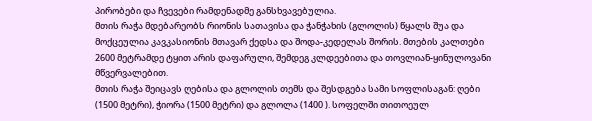პირობები და ჩვევები რამდენადმე განსხვავებულია.
მთის რაჭა მდებარეობს რიონის სათავისა და ჭანჭახის (გლოლის) წყალს შუა და მოქცეულია კავკასიონის მთავარ ქედსა და შოდა-კედელას შორის. მთების კალთები 2600 მეტრამდე ტყით არის დაფარული, შემდეგ კლდეებითა და თოვლიან-ყინულოვანი მწვერვალებით.
მთის რაჭა შეიცავს ღებისა და გლოლის თემს და შესდგება სამი სოფლისაგან: ღები (1500 მეტრი), ჭიორა (1500 მეტრი) და გლოლა (1400 ). სოფელში თითოეულ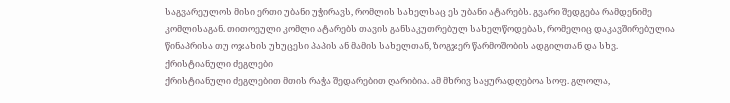საგვარეულოს მისი ერთი უბანი უჭირავს, რომლის სახელსაც ეს უბანი ატარებს. გვარი შედგება რამდენიმე კომლისაგან. თითოეული კომლი ატარებს თავის განსაკუთრებულ სახელწოდებას, რომელიც დაკავშირებულია წინაპრისა თუ ოჯახის უხუცესი პაპის ან მამის სახელთან, ზოგჯერ წარმოშობის ადგილთან და სხვ.
ქრისტიანული ძეგლები
ქრისტიანული ძეგლებით მთის რაჭა შედარებით ღარიბია. ამ მხრივ საყურადღებოა სოფ. გლოლა,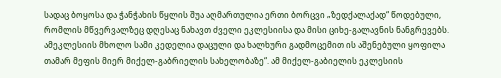სადაც ბოყოსა და ჭანჭახის წყლის შუა აღმართულია ერთი ბორცვი „ზედქალაქად“ წოდებული, რომლის მწვერვალზეც დღესაც ნახავთ ძველი ეკლესიისა და მისი ციხე-გალავნის ნანგრევებს. ამეკლესიის მხოლო სამი კედელია დაცული და ხალხური გადმოცემით ის აშენებული ყოფილა თამარ მეფის მიერ მიქელ-გაბრიელის სახელობაზე“. ამ მიქელ-გაბიელის ეკლესიის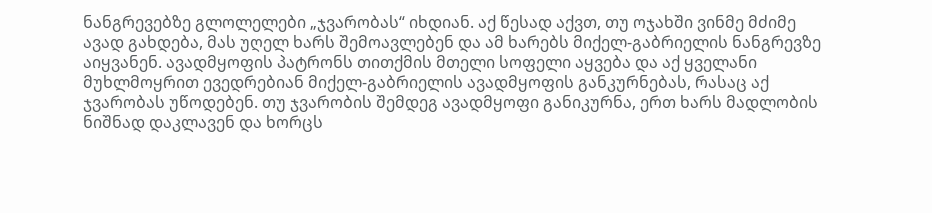ნანგრევებზე გლოლელები „ჯვარობას“ იხდიან. აქ წესად აქვთ, თუ ოჯახში ვინმე მძიმე ავად გახდება, მას უღელ ხარს შემოავლებენ და ამ ხარებს მიქელ-გაბრიელის ნანგრევზე აიყვანენ. ავადმყოფის პატრონს თითქმის მთელი სოფელი აყვება და აქ ყველანი მუხლმოყრით ევედრებიან მიქელ-გაბრიელის ავადმყოფის განკურნებას, რასაც აქ ჯვარობას უწოდებენ. თუ ჯვარობის შემდეგ ავადმყოფი განიკურნა, ერთ ხარს მადლობის ნიშნად დაკლავენ და ხორცს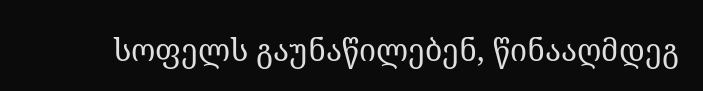სოფელს გაუნაწილებენ, წინააღმდეგ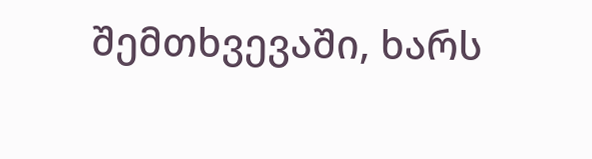შემთხვევაში, ხარს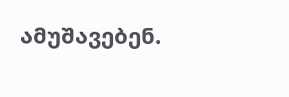ამუშავებენ.